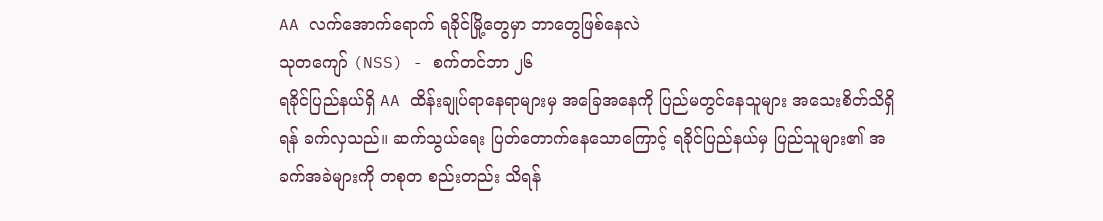AA လက်အောက်ရောက် ရခိုင်မြို့တွေမှာ ဘာတွေဖြစ်နေလဲ
သုတကျော် (NSS) - စက်တင်ဘာ ၂၆
ရခိုင်ပြည်နယ်ရှိ AA ထိန်းချုပ်ရာနေရာများမှ အခြေအနေကို ပြည်မတွင်နေသူများ အသေးစိတ်သိရှိရန် ခက်လှသည်။ ဆက်သွယ်ရေး ပြတ်တောက်နေသောကြောင့် ရခိုင်ပြည်နယ်မှ ပြည်သူများ၏ အခက်အခဲများကို တစုတ စည်းတည်း သိရန်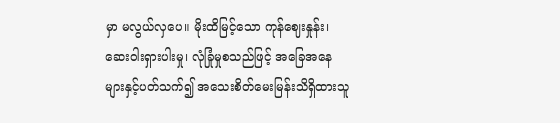မှာ မလွယ်လှပေ။ မိုးထိမြင့်သော ကုန်ဈေးနှုန်း၊ ဆေးဝါးရှားပါးမှု၊ လုံခြုံမှုစသည်ဖြင့် အခြေအနေ များနှင့်ပတ်သက်၍ အသေးစိတ်မေးမြန်းသိရှိထားသူ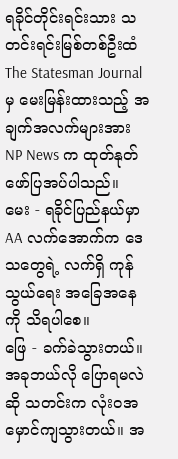ရခိုင်တိုင်းရင်းသား သတင်းရင်းမြစ်တစ်ဦးထံ The Statesman Journal မှ မေးမြန်းထားသည့် အချက်အလက်များအား NP News က ထုတ်နုတ်ဖော်ပြအပ်ပါသည်။
မေး - ရခိုင်ပြည်နယ်မှာ AA လက်အောက်က ဒေသတွေရဲ့ လက်ရှိ ကုန်သွယ်ရေး အခြေအနေကို သိရပါစေ။
ဖြေ - ခက်ခဲသွားတယ်။ အခုဘယ်လို ပြောရမလဲဆို သတင်းက လုံးဝအမှောင်ကျသွားတယ်။ အ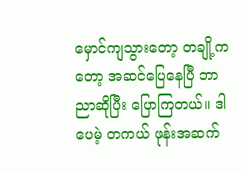မှောင်ကျသွားတော့ တချို့ကတော့ အဆင်ပြေနေပြီ ဘာညာဆိုပြီး ပြောကြတယ်။ ဒါပေမဲ့ တကယ် ဖုန်းအဆက်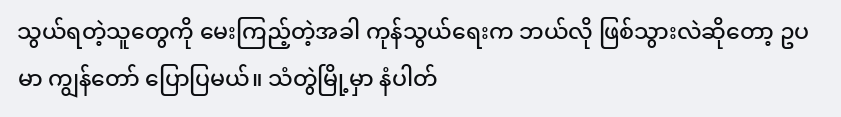သွယ်ရတဲ့သူတွေကို မေးကြည့်တဲ့အခါ ကုန်သွယ်ရေးက ဘယ်လို ဖြစ်သွားလဲဆိုတော့ ဥပမာ ကျွန်တော် ပြောပြမယ်။ သံတွဲမြို့မှာ နံပါတ်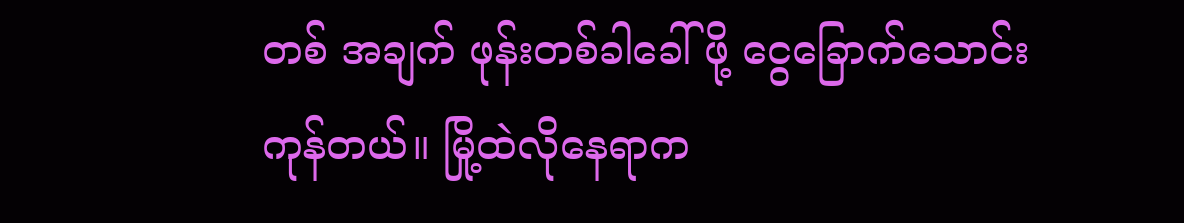တစ် အချက် ဖုန်းတစ်ခါခေါ်ဖို့ ငွေခြောက်သောင်းကုန်တယ်။ မြို့ထဲလိုနေရာက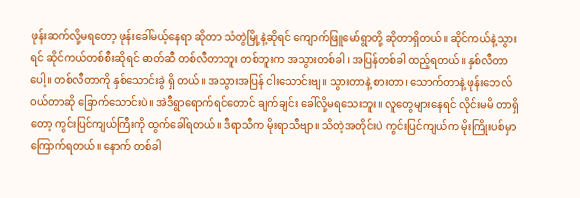ဖုန်းဆက်လို့မရတော့ ဖုန်းခေါ်မယ့်နေရာ ဆိုတာ သံတွဲမြို့နဲ့ဆိုရင် ကျောက်ဖြူမော်ရွာတို့ ဆိုတာရှိတယ်။ ဆိုင်ကယ်နဲ့သွားရင် ဆိုင်ကယ်တစ်စီးဆိုရင် ဓာတ်ဆီ တစ်လီတာဘူး တစ်ဘူးက အသွားတစ်ခါ ၊ အပြန်တစ်ခါ ထည့်ရတယ်။ နှစ်လီတာပေါ့။ တစ်လီတာကို နှစ်သောင်းခွဲ ရှိ တယ်။ အသွားအပြန် ငါးသောင်းဗျ။ သွားတာနဲ့ စားတာ၊ သောက်တာနဲ့ ဖုန်းဘေလ် ဝယ်တာဆို ခြောက်သောင်းပဲ။ အဲဒီရွာရောက်ရင်တောင် ချက်ချင်း ခေါ်လို့မရသေးဘူး။ လူတွေများနေရင် လိုင်းမမိ တာရှိတော့ ကွင်းပြင်ကျယ်ကြီးကို ထွက်ခေါ်ရတယ်။ ဒီရာသီက မိုးရာသီဗျာ။ သိတဲ့အတိုင်းပဲ ကွင်းပြင်ကျယ်က မိုးကြိုးပစ်မှာ ကြောက်ရတယ်။ နောက် တစ်ခါ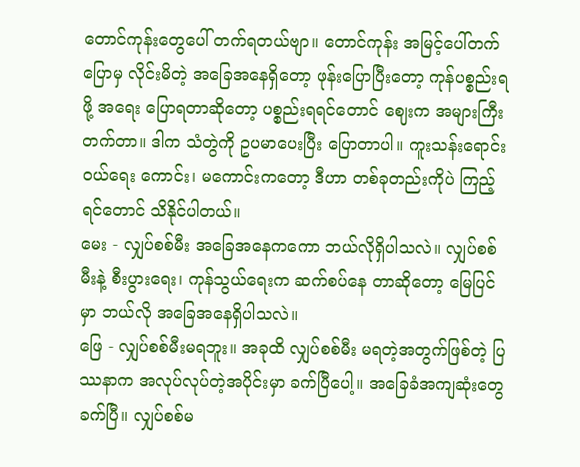တောင်ကုန်းတွေပေါ် တက်ရတယ်ဗျာ။ တောင်ကုန်း အမြင့်ပေါ်တက်ပြောမှ လိုင်းမိတဲ့ အခြေအနေရှိတော့ ဖုန်းပြောပြီးတော့ ကုန်ပစ္စည်းရဖို့ အရေး ပြောရတာဆိုတော့ ပစ္စည်းရရင်တောင် ဈေးက အများကြီးတက်တာ။ ဒါက သံတွဲကို ဥပမာပေးပြီး ပြောတာပါ။ ကူးသန်းရောင်းဝယ်ရေး ကောင်း၊ မကောင်းကတော့ ဒီဟာ တစ်ခုတည်းကိုပဲ ကြည့်ရင်တောင် သိနိုင်ပါတယ်။
မေး - လျှပ်စစ်မီး အခြေအနေကကော ဘယ်လိုရှိပါသလဲ။ လျှပ်စစ်မီးနဲ့ စီးပွားရေး၊ ကုန်သွယ်ရေးက ဆက်စပ်နေ တာဆိုတော့ မြေပြင်မှာ ဘယ်လို အခြေအနေရှိပါသလဲ။
ဖြေ - လျှပ်စစ်မီးမရဘူး။ အခုထိ လျှပ်စစ်မီး မရတဲ့အတွက်ဖြစ်တဲ့ ပြဿနာက အလုပ်လုပ်တဲ့အပိုင်းမှာ ခက်ပြီပေါ့။ အခြေခံအကျဆုံးတွေခက်ပြီ။ လျှပ်စစ်မ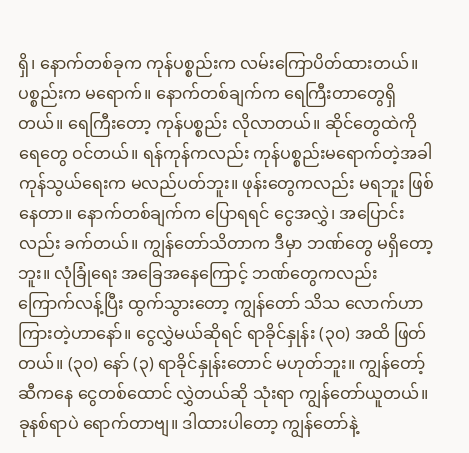ရှိ၊ နောက်တစ်ခုက ကုန်ပစ္စည်းက လမ်းကြောပိတ်ထားတယ်။ ပစ္စည်းက မရောက်။ နောက်တစ်ချက်က ရေကြီးတာတွေရှိတယ်။ ရေကြီးတော့ ကုန်ပစ္စည်း လိုလာတယ်။ ဆိုင်တွေထဲကို ရေတွေ ဝင်တယ်။ ရန်ကုန်ကလည်း ကုန်ပစ္စည်းမရောက်တဲ့အခါ ကုန်သွယ်ရေးက မလည်ပတ်ဘူး။ ဖုန်းတွေကလည်း မရဘူး ဖြစ်နေတာ။ နောက်တစ်ချက်က ပြောရရင် ငွေအလွှဲ၊ အပြောင်းလည်း ခက်တယ်။ ကျွန်တော်သိတာက ဒီမှာ ဘဏ်တွေ မရှိတော့ဘူး။ လုံခြုံရေး အခြေအနေကြောင့် ဘဏ်တွေကလည်း ကြောက်လန့်ပြီး ထွက်သွားတော့ ကျွန်တော် သိသ လောက်ဟာ ကြားတဲ့ဟာနော်။ ငွေလွှဲမယ်ဆိုရင် ရာခိုင်နှုန်း (၃၀) အထိ ဖြတ်တယ်။ (၃၀) နော် (၃) ရာခိုင်နှုန်းတောင် မဟုတ်ဘူး။ ကျွန်တော့်ဆီကနေ ငွေတစ်ထောင် လွှဲတယ်ဆို သုံးရာ ကျွန်တော်ယူတယ်။ ခုနစ်ရာပဲ ရောက်တာဗျ။ ဒါထားပါတော့ ကျွန်တော်နဲ့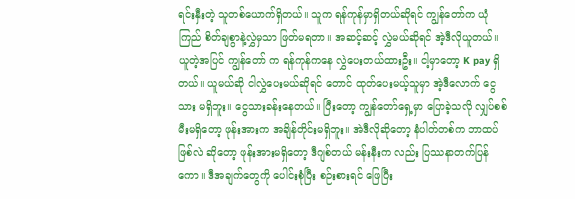ရင်းနှီးတဲ့ သူတစ်ယောက်ရှိတယ်။ သူက ရန်ကုန်မှာရှိတယ်ဆိုရင် ကျွန်တော်က ယုံကြည် စိတ်ချစွာနဲ့လွှဲမှသာ ဖြတ်မရတာ။ အဆင့်ဆင့် လွှဲမယ်ဆိုရင် အဲ့ဒီလိုယူတယ်။ ယူတဲ့အပြင် ကျွန်တော် က ရန်ကုန်ကနေ လွှဲပေးတယ်ထားဦး။ ငါ့မှာတော့ K pay ရှိတယ်။ ယူမယ်ဆို ငါလွှဲပေးမယ်ဆိုရင် တောင် ထုတ်ပေးမယ့်သူမှာ အဲ့ဒီလောက် ငွေသား မရှိဘူး။ ငွေသားခန်းနေတယ်။ ပြီးတော့ ကျွန်တော်ရှေ့မှာ ပြောခဲ့သလို လျှပ်စစ်မီးမရှိတော့ ဖုန်းအားက အချိန်တိုင်းမရှိဘူး။ အဲဒီလိုဆိုတော့ နံပါတ်တစ်က ဘာထပ်ဖြစ်လဲ ဆိုတော့ ဖုန်းအားမရှိတော့ ဒီဂျစ်တယ် မန်းနီးက လည်း ပြဿနာတက်ပြန်ကော။ ဒီအချက်တွေကို ပေါင်းစုံပြီး စဉ်းစားရင် ဖြေပြီး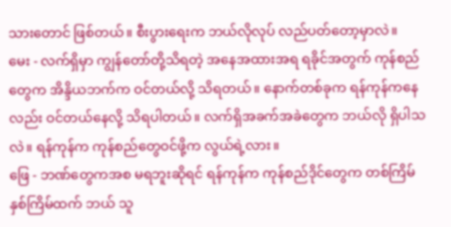သားတောင် ဖြစ်တယ်။ စီးပွားရေးက ဘယ်လိုလုပ် လည်ပတ်တော့မှာလဲ။
မေး - လက်ရှိမှာ ကျွန်တော်တို့သိရတဲ့ အနေအထားအရ ရခိုင်အတွက် ကုန်စည်တွေက အိန္ဒိယဘက်က ဝင်တယ်လို့ သိရတယ်။ နောက်တစ်ခုက ရန်ကုန်ကနေလည်း ဝင်တယ်နေလို့ သိရပါတယ်။ လက်ရှိအခက်အခဲတွေက ဘယ်လို ရှိပါသလဲ။ ရန်ကုန်က ကုန်စည်တွေဝင်ဖို့က လွယ်ရဲ့လား။
ဖြေ - ဘဏ်တွေကအစ မရဘူးဆိုရင် ရန်ကုန်က ကုန်စည်ဒိုင်တွေက တစ်ကြိမ် နှစ်ကြိမ်ထက် ဘယ် သူ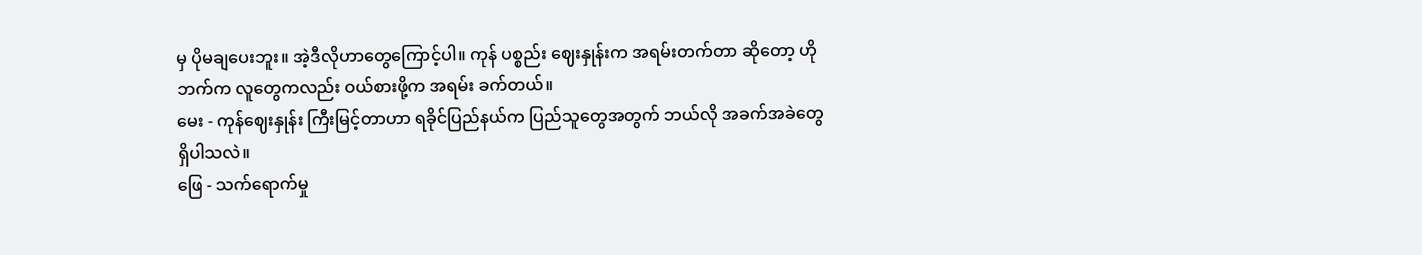မှ ပိုမချပေးဘူး။ အဲ့ဒီလိုဟာတွေကြောင့်ပါ။ ကုန် ပစ္စည်း ဈေးနှုန်းက အရမ်းတက်တာ ဆိုတော့ ဟို ဘက်က လူတွေကလည်း ဝယ်စားဖို့က အရမ်း ခက်တယ်။
မေး - ကုန်ဈေးနှုန်း ကြီးမြင့်တာဟာ ရခိုင်ပြည်နယ်က ပြည်သူတွေအတွက် ဘယ်လို အခက်အခဲတွေ ရှိပါသလဲ။
ဖြေ - သက်ရောက်မှု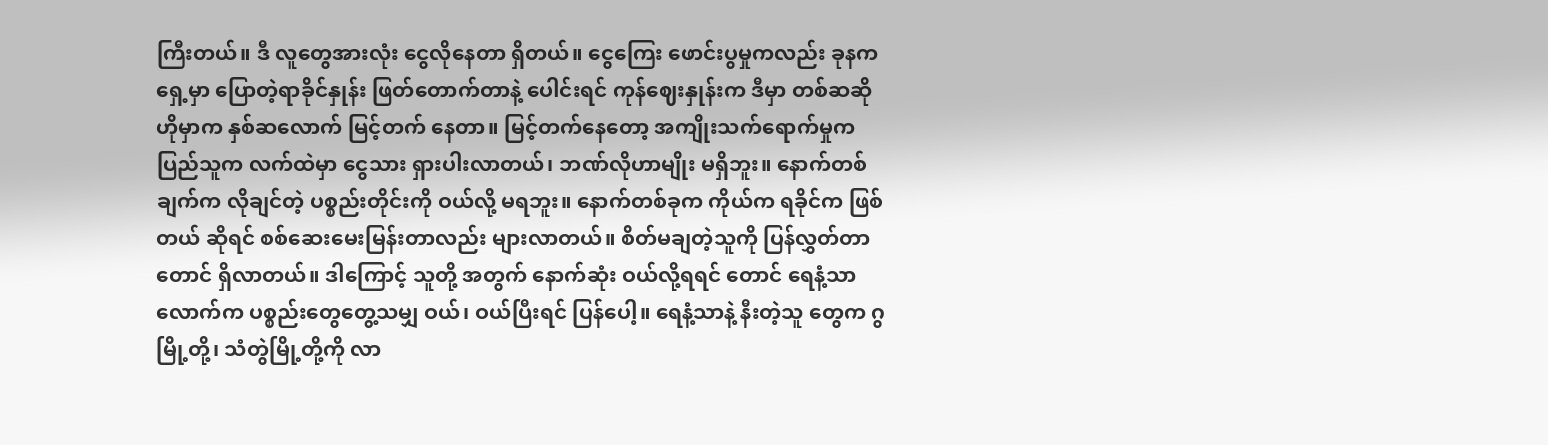ကြီးတယ်။ ဒီ လူတွေအားလုံး ငွေလိုနေတာ ရှိတယ်။ ငွေကြေး ဖောင်းပွမှုကလည်း ခုနကရှေ့မှာ ပြောတဲ့ရာခိုင်နှုန်း ဖြတ်တောက်တာနဲ့ ပေါင်းရင် ကုန်ဈေးနှုန်းက ဒီမှာ တစ်ဆဆို ဟိုမှာက နှစ်ဆလောက် မြင့်တက် နေတာ။ မြင့်တက်နေတော့ အကျိုးသက်ရောက်မှုက ပြည်သူက လက်ထဲမှာ ငွေသား ရှားပါးလာတယ်၊ ဘဏ်လိုဟာမျိုး မရှိဘူး။ နောက်တစ်ချက်က လိုချင်တဲ့ ပစ္စည်းတိုင်းကို ဝယ်လို့ မရဘူး။ နောက်တစ်ခုက ကိုယ်က ရခိုင်က ဖြစ်တယ် ဆိုရင် စစ်ဆေးမေးမြန်းတာလည်း များလာတယ်။ စိတ်မချတဲ့သူကို ပြန်လွှတ်တာတောင် ရှိလာတယ်။ ဒါကြောင့် သူတို့ အတွက် နောက်ဆုံး ဝယ်လို့ရရင် တောင် ရေနံ့သာ လောက်က ပစ္စည်းတွေတွေ့သမျှ ဝယ်၊ ဝယ်ပြီးရင် ပြန်ပေါ့။ ရေနံ့သာနဲ့ နီးတဲ့သူ တွေက ဂွမြို့တို့၊ သံတွဲမြို့တို့ကို လာ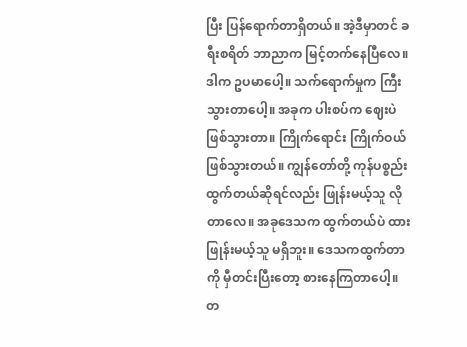ပြီး ပြန်ရောက်တာရှိတယ်။ အဲ့ဒီမှာတင် ခရီးစရိတ် ဘာညာက မြင့်တက်နေပြီလေ။ ဒါက ဥပမာပေါ့။ သက်ရောက်မှုက ကြီး သွားတာပေါ့။ အခုက ပါးစပ်က ဈေးပဲ ဖြစ်သွားတာ။ ကြိုက်ရောင်း ကြိုက်ဝယ် ဖြစ်သွားတယ်။ ကျွန်တော်တို့ ကုန်ပစ္စည်း ထွက်တယ်ဆိုရင်လည်း ဖြုန်းမယ့်သူ လိုတာလေ။ အခုဒေသက ထွက်တယ်ပဲ ထား ဖြုန်းမယ့်သူ မရှိဘူး။ ဒေသကထွက်တာကို မှီတင်းပြီးတော့ စားနေကြတာပေါ့။ တ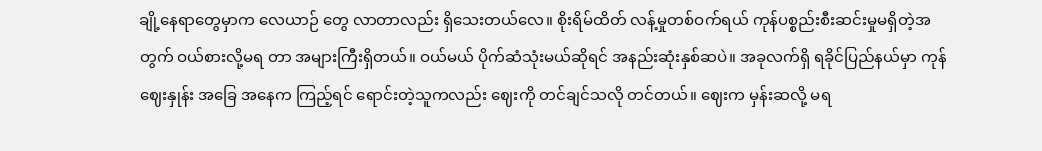ချို့နေရာတွေမှာက လေယာဉ် တွေ လာတာလည်း ရှိသေးတယ်လေ။ စိုးရိမ်ထိတ် လန့်မှုတစ်ဝက်ရယ် ကုန်ပစ္စည်းစီးဆင်းမှုမရှိတဲ့အတွက် ဝယ်စားလို့မရ တာ အများကြီးရှိတယ်။ ဝယ်မယ် ပိုက်ဆံသုံးမယ်ဆိုရင် အနည်းဆုံးနှစ်ဆပဲ။ အခုလက်ရှိ ရခိုင်ပြည်နယ်မှာ ကုန်ဈေးနှုန်း အခြေ အနေက ကြည့်ရင် ရောင်းတဲ့သူကလည်း ဈေးကို တင်ချင်သလို တင်တယ်။ ဈေးက မှန်းဆလို့ မရ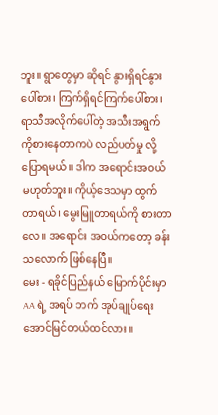ဘူး။ ရွာတွေမှာ ဆိုရင် နွားရှိရင်နွားပေါ်စား၊ ကြက်ရှိရင်ကြက်ပေါ်စား၊ ရာသီအလိုက်ပေါ်တဲ့ အသီးအရွက်ကိုစားနေတာကပဲ လည်ပတ်မှု လို့ ပြောရမယ်။ ဒါက အရောင်းအဝယ် မဟုတ်ဘူး။ ကိုယ့်ဒေသမှာ ထွက်တာရယ်၊ မွေးမြူတာရယ်ကို စားတာလေ။ အရောင်း အဝယ်ကတော့ ခန်းသလောက် ဖြစ်နေပြီ။
မေး - ရခိုင်ပြည်နယ် မြောက်ပိုင်းမှာ AA ရဲ့ အရပ် ဘက် အုပ်ချုပ်ရေး အောင်မြင်တယ်ထင်လား။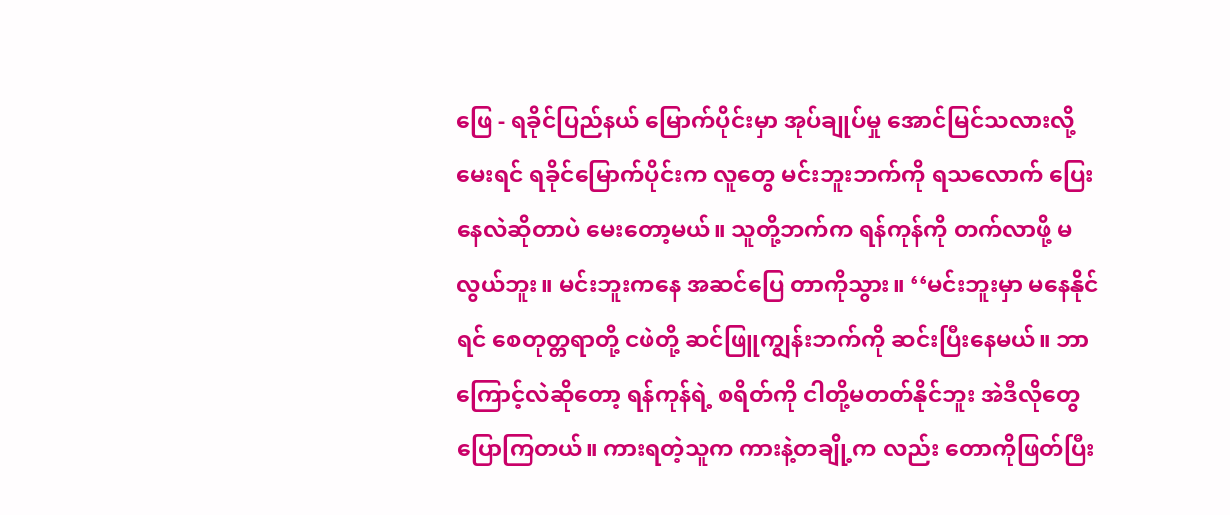ဖြေ - ရခိုင်ပြည်နယ် မြောက်ပိုင်းမှာ အုပ်ချုပ်မှု အောင်မြင်သလားလို့ မေးရင် ရခိုင်မြောက်ပိုင်းက လူတွေ မင်းဘူးဘက်ကို ရသလောက် ပြေးနေလဲဆိုတာပဲ မေးတော့မယ်။ သူတို့ဘက်က ရန်ကုန်ကို တက်လာဖို့ မလွယ်ဘူး။ မင်းဘူးကနေ အဆင်ပြေ တာကိုသွား။ ‘‘မင်းဘူးမှာ မနေနိုင်ရင် စေတုတ္တရာတို့ ငဖဲတို့ ဆင်ဖြူကျွန်းဘက်ကို ဆင်းပြီးနေမယ်။ ဘာ ကြောင့်လဲဆိုတော့ ရန်ကုန်ရဲ့ စရိတ်ကို ငါတို့မတတ်နိုင်ဘူး အဲဒီလိုတွေ ပြောကြတယ်။ ကားရတဲ့သူက ကားနဲ့တချို့က လည်း တောကိုဖြတ်ပြီး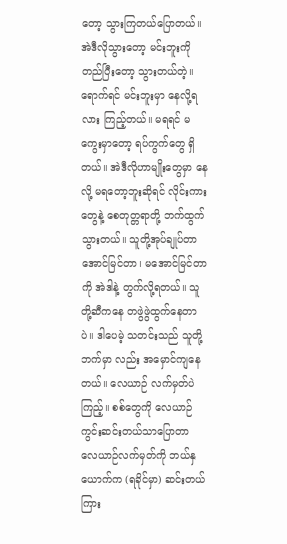တော့ သွားကြတယ်ပြောတယ်။ အဲဒီလိုသွားတော့ မင်းဘူးကို တည်ပြီးတော့ သွားတယ်တဲ့။ ရောက်ရင် မင်းဘူးမှာ နေလို့ရလား ကြည့်တယ်။ မရရင် မကွေးမှာတော့ ရပ်ကွက်တွေ ရှိတယ်။ အဲဒီလိုဟာမျိုးတွေမှာ နေလို့ မရတော့ဘူးဆိုရင် လိုင်းကားတွေနဲ့ စေတုတ္တရာတို့ ဘက်ထွက်သွားတယ်။ သူတို့အုပ်ချုပ်တာ အောင်မြင်တာ၊ မအောင်မြင်တာကို အဲဒါနဲ့ တွက်လို့ရတယ်။ သူတို့ဆီကနေ တဖွဲဖွဲထွက်နေတာပဲ။ ဒါပေမဲ့ သတင်းသည် သူတို့ ဘက်မှာ လည်း အမှောင်ကျနေတယ်။ လေယာဉ် လက်မှတ်ပဲကြည့်။ စစ်တွေကို လေယာဉ်ကွင်းဆင်းတယ်သာပြောတာ လေယာဉ်လက်မှတ်ကို ဘယ်နှယောက်က (ရခိုင်မှာ) ဆင်းတယ် ကြား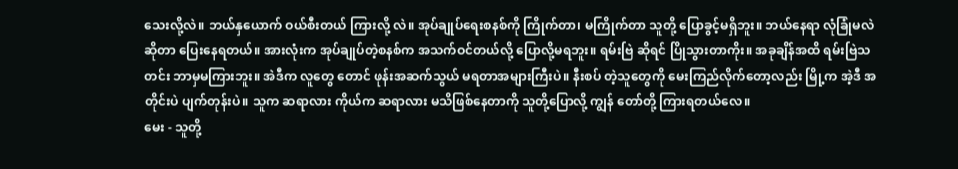သေးလို့လဲ။ ဘယ်နှယောက် ဝယ်စီးတယ် ကြားလို့ လဲ။ အုပ်ချုပ်ရေးစနစ်ကို ကြိုက်တာ၊ မကြိုက်တာ သူတို့ ပြောခွင့်မရှိဘူး။ ဘယ်နေရာ လုံခြုံမလဲဆိုတာ ပြေးနေရတယ်။ အားလုံးက အုပ်ချုပ်တဲ့စနစ်က အသက်ဝင်တယ်လို့ ပြောလို့မရဘူး။ ရမ်းဗြဲ ဆိုရင် ပြိုသွားတာကိုး။ အခုချိန်အထိ ရမ်းဗြဲသတင်း ဘာမှမကြားဘူး။ အဲဒီက လူတွေ တောင် ဖုန်းအဆက်သွယ် မရတာအများကြီးပဲ။ နီးစပ် တဲ့သူတွေကို မေးကြည်လိုက်တော့လည်း မြို့က အဲ့ဒီ အတိုင်းပဲ ပျက်တုန်းပဲ။ သူက ဆရာလား ကိုယ်က ဆရာလား မသိဖြစ်နေတာကို သူတို့ပြောလို့ ကျွန် တော်တို့ ကြားရတယ်လေ။
မေး - သူတို့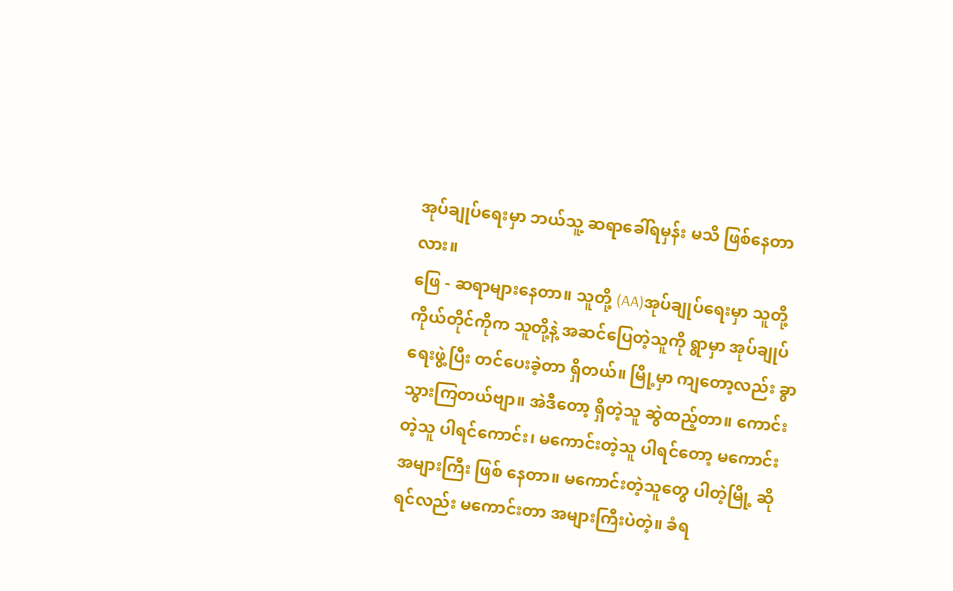အုပ်ချုပ်ရေးမှာ ဘယ်သူ့ ဆရာခေါ်ရမှန်း မသိ ဖြစ်နေတာလား။
ဖြေ - ဆရာများနေတာ။ သူတို့ (AA)အုပ်ချုပ်ရေးမှာ သူတို့ ကိုယ်တိုင်ကိုက သူတို့နဲ့ အဆင်ပြေတဲ့သူကို ရွာမှာ အုပ်ချုပ်ရေးဖွဲ့ပြီး တင်ပေးခဲ့တာ ရှိတယ်။ မြို့မှာ ကျတော့လည်း ခွာသွားကြတယ်ဗျာ။ အဲဒီတော့ ရှိတဲ့သူ ဆွဲထည့်တာ။ ကောင်းတဲ့သူ ပါရင်ကောင်း၊ မကောင်းတဲ့သူ ပါရင်တော့ မကောင်း အများကြီး ဖြစ် နေတာ။ မကောင်းတဲ့သူတွေ ပါတဲ့မြို့ ဆိုရင်လည်း မကောင်းတာ အများကြီးပဲတဲ့။ ခံရ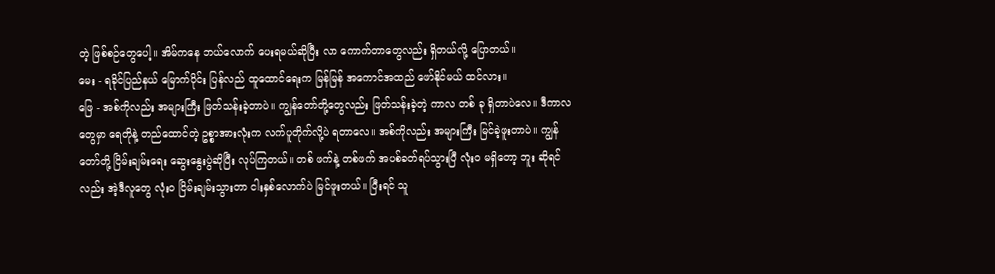တဲ့ ဖြစ်စဉ်တွေပေါ့။ အိမ်ကနေ ဘယ်လောက် ပေးရမယ်ဆိုပြီး လာ ကောက်တာတွေလည်း ရှိတယ်လို့ ပြောတယ်။
မေး - ရခိုင်ပြည်နယ် မြောက်ပိုင်း ပြန်လည် ထူထောင်ရေးက မြန်မြန် အကောင်အထည် ဖော်နိုင်မယ် ထင်လား။
ဖြေ - အစ်ကိုလည်း အများကြီး ဖြတ်သန်းခဲ့တာပဲ။ ကျွန်တော်တို့တွေလည်း ဖြတ်သန်းခဲ့တဲ့ ကာလ တစ် ခု ရှိတာပဲလေ။ ဒီကာလတွေမှာ ရေတိုနဲ့ တည်ထောင်တဲ့ ဥစ္စာအားလုံးက လက်ပူတိုက်လို့ပဲ ရတာလေ။ အစ်ကိုလည်း အများကြီး မြင်ခဲ့ဖူးတာပဲ။ ကျွန်တော်တို့ ငြိမ်းချမ်းရေး ဆွေးနွေးပွဲဆိုပြီး လုပ်ကြတယ်။ တစ် ဖက်နဲ့ တစ်ဖက် အပစ်ခတ်ရပ်သွားပြီ လုံးဝ မရှိတော့ ဘူး ဆိုရင်လည်း အဲ့ဒီလူတွေ လုံးဝ ငြိမ်းချမ်းသွားတာ ငါးနှစ်လောက်ပဲ မြင်ဖူးတယ်။ ပြီးရင် သူ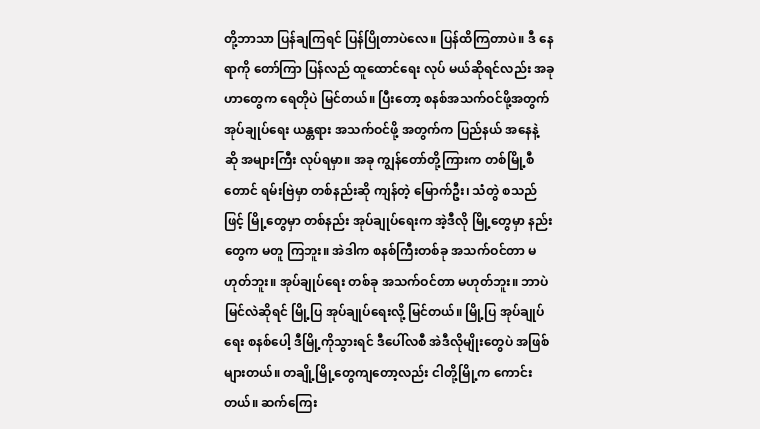တို့ဘာသာ ပြန်ချကြရင် ပြန်ပြိုတာပဲလေ။ ပြန်ထိကြတာပဲ။ ဒီ နေရာကို တော်ကြာ ပြန်လည် ထူထောင်ရေး လုပ် မယ်ဆိုရင်လည်း အခု ဟာတွေက ရေတိုပဲ မြင်တယ်။ ပြီးတော့ စနစ်အသက်ဝင်ဖို့အတွက် အုပ်ချုပ်ရေး ယန္တရား အသက်ဝင်ဖို့ အတွက်က ပြည်နယ် အနေနဲ့ ဆို အများကြီး လုပ်ရမှာ။ အခု ကျွန်တော်တို့ကြားက တစ်မြို့စီတောင် ရမ်းဗြဲမှာ တစ်နည်းဆို ကျန်တဲ့ မြောက်ဦး၊ သံတွဲ စသည်ဖြင့် မြို့တွေမှာ တစ်နည်း အုပ်ချုပ်ရေးက အဲ့ဒီလို မြို့တွေမှာ နည်းတွေက မတူ ကြဘူး။ အဲဒါက စနစ်ကြီးတစ်ခု အသက်ဝင်တာ မဟုတ်ဘူး။ အုပ်ချုပ်ရေး တစ်ခု အသက်ဝင်တာ မဟုတ်ဘူး။ ဘာပဲ မြင်လဲဆိုရင် မြို့ပြ အုပ်ချုပ်ရေးလို့ မြင်တယ်။ မြို့ပြ အုပ်ချုပ်ရေး စနစ်ပေါ့ ဒီမြို့ကိုသွားရင် ဒီပေါ်လစီ အဲဒီလိုမျိုးတွေပဲ အဖြစ်များတယ်။ တချို့မြို့တွေကျတော့လည်း ငါတို့မြို့က ကောင်းတယ်။ ဆက်ကြေး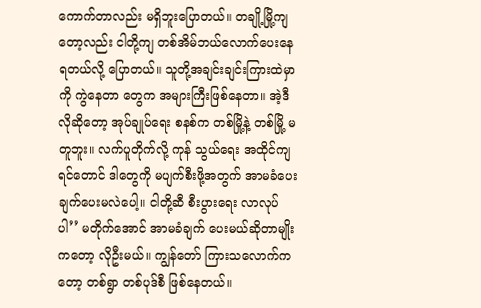ကောက်တာလည်း မရှိဘူးပြောတယ်။ တချို့မြို့ကျ တော့လည်း ငါတို့ကျ တစ်အိမ်ဘယ်လောက်ပေးနေရတယ်လို့ ပြောတယ်။ သူတို့အချင်းချင်းကြားထဲမှာကို ကွဲနေတာ တွေက အများကြီးဖြစ်နေတာ။ အဲ့ဒီလိုဆိုတော့ အုပ်ချုပ်ရေး စနစ်က တစ်မြို့နဲ့ တစ်မြို့ မတူဘူး။ လက်ပူတိုက်လို့ ကုန် သွယ်ရေး အထိုင်ကျရင်တောင် ဒါတွေကို မပျက်စီးဖို့အတွက် အာမခံပေးချက်ပေးမလဲပေါ့။ ငါတို့ဆီ စီးပွားရေး လာလုပ် ပါ’’ မတိုက်အောင် အာမခံချက် ပေးမယ်ဆိုတာမျိုးကတော့ လိုဦးမယ်။ ကျွန်တော် ကြားသလောက်ကတော့ တစ်ရွာ တစ်ပုဒ်စီ ဖြစ်နေတယ်။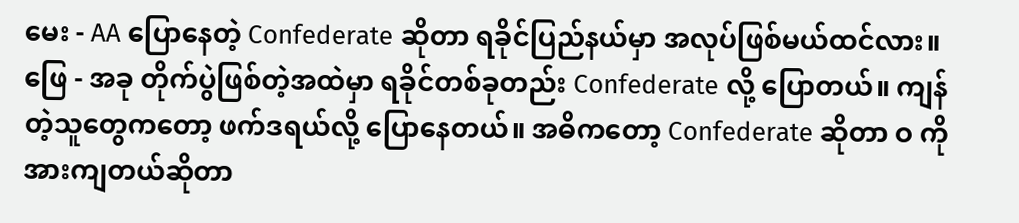မေး - AA ပြောနေတဲ့ Confederate ဆိုတာ ရခိုင်ပြည်နယ်မှာ အလုပ်ဖြစ်မယ်ထင်လား။
ဖြေ - အခု တိုက်ပွဲဖြစ်တဲ့အထဲမှာ ရခိုင်တစ်ခုတည်း Confederate လို့ ပြောတယ်။ ကျန်တဲ့သူတွေကတော့ ဖက်ဒရယ်လို့ ပြောနေတယ်။ အဓိကတော့ Confederate ဆိုတာ ဝ ကို အားကျတယ်ဆိုတာ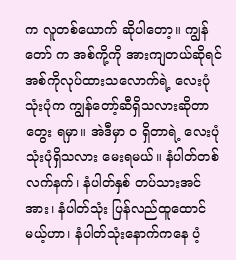က လူတစ်ယောက် ဆိုပါတော့။ ကျွန်တော် က အစ်ကို့ကို အားကျတယ်ဆိုရင် အစ်ကိုလုပ်ထားသလောက်ရဲ့ လေးပုံသုံးပုံက ကျွန်တော့်ဆီရှိသလားဆိုတာ တွေး ရမှာ။ အဲဒီမှာ ဝ ရှိတာရဲ့ လေးပုံသုံးပုံရှိသလား မေးရမယ်။ နံပါတ်တစ် လက်နက်၊ နံပါတ်နှစ် တပ်သားအင်အား၊ နံပါတ်သုံး ပြန်လည်ထူထောင်မယ့်ဟာ၊ နံပါတ်သုံးနောက်ကနေ ပံ့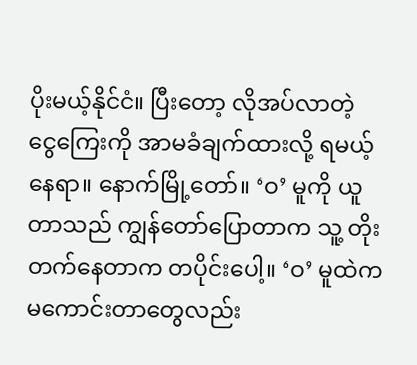ပိုးမယ့်နိုင်ငံ။ ပြီးတော့ လိုအပ်လာတဲ့ ငွေကြေးကို အာမခံချက်ထားလို့ ရမယ့်နေရာ။ နောက်မြို့တော်။ ‘ဝ’ မူကို ယူတာသည် ကျွန်တော်ပြောတာက သူ့ တိုးတက်နေတာက တပိုင်းပေါ့။ ‘ဝ’ မူထဲက မကောင်းတာတွေလည်း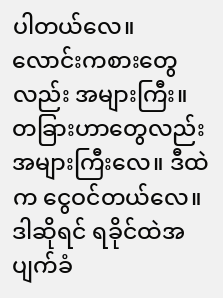ပါတယ်လေ။
လောင်းကစားတွေလည်း အများကြီး။ တခြားဟာတွေလည်း အများကြီးလေ။ ဒီထဲက ငွေဝင်တယ်လေ။ ဒါဆိုရင် ရခိုင်ထဲအပျက်ခံ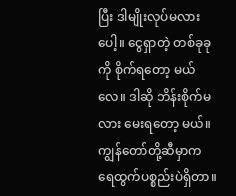ပြီး ဒါမျိုးလုပ်မလားပေါ့။ ငွေရှာတဲ့ တစ်ခုခုကို စိုက်ရတော့ မယ်လေ။ ဒါဆို ဘိန်းစိုက်မလား မေးရတော့ မယ်။ ကျွန်တော်တို့ဆီမှာက ရေထွက်ပစ္စည်းပဲရှိတာ။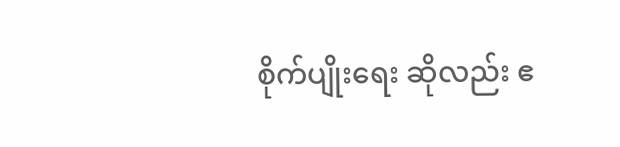စိုက်ပျိုးရေး ဆိုလည်း ဧ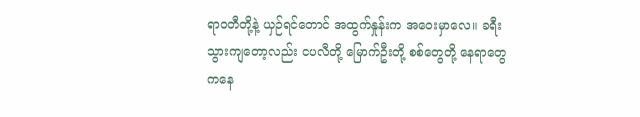ရာဝတီတို့နဲ့ ယှဉ်ရင်တောင် အထွက်နှုန်းက အဝေးမှာလေ။ ခရီးသွားကျတော့လည်း ငပလီတို့ မြောက်ဦးတို့ စစ်တွေတို့ နေရာတွေကနေ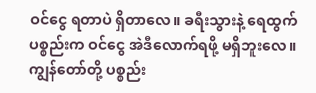ဝင်ငွေ ရတာပဲ ရှိတာလေ။ ခရီးသွားနဲ့ ရေထွက်ပစ္စည်းက ဝင်ငွေ အဲဒီလောက်ရဖို့ မရှိဘူးလေ။ ကျွန်တော်တို့ ပစ္စည်း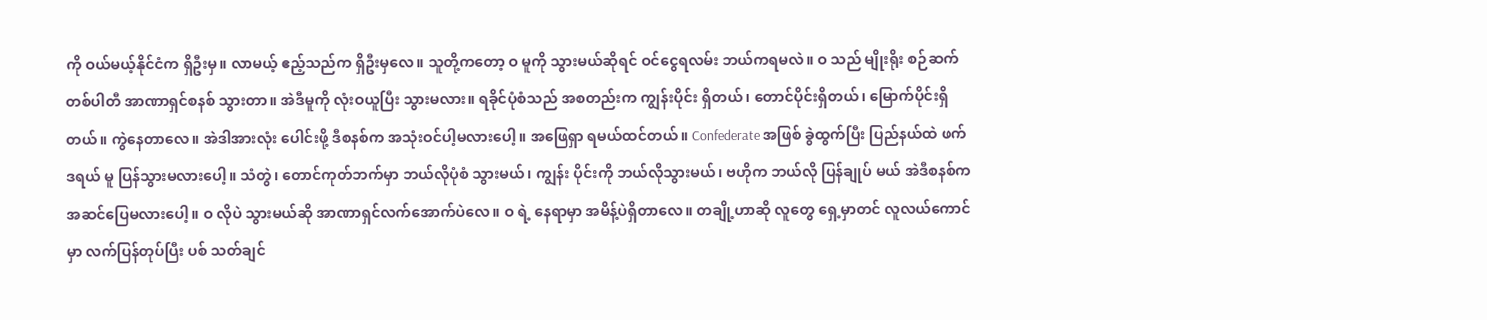ကို ဝယ်မယ့်နိုင်ငံက ရှိဦးမှ။ လာမယ့် ဧည့်သည်က ရှိဦးမှလေ။ သူတို့ကတော့ ဝ မူကို သွားမယ်ဆိုရင် ဝင်ငွေရလမ်း ဘယ်ကရမလဲ။ ဝ သည် မျိုးရိုး စဉ်ဆက် တစ်ပါတီ အာဏာရှင်စနစ် သွားတာ။ အဲဒီမူကို လုံးဝယူပြီး သွားမလား။ ရခိုင်ပုံစံသည် အစတည်းက ကျွန်းပိုင်း ရှိတယ်၊ တောင်ပိုင်းရှိတယ်၊ မြောက်ပိုင်းရှိတယ်။ ကွဲနေတာလေ။ အဲဒါအားလုံး ပေါင်းဖို့ ဒီစနစ်က အသုံးဝင်ပါ့မလားပေါ့။ အဖြေရှာ ရမယ်ထင်တယ်။ Confederate အဖြစ် ခွဲထွက်ပြီး ပြည်နယ်ထဲ ဖက်ဒရယ် မူ ပြန်သွားမလားပေါ့။ သံတွဲ၊ တောင်ကုတ်ဘက်မှာ ဘယ်လိုပုံစံ သွားမယ်၊ ကျွန်း ပိုင်းကို ဘယ်လိုသွားမယ်၊ ဗဟိုက ဘယ်လို ပြန်ချုပ် မယ် အဲဒီစနစ်က အဆင်ပြေမလားပေါ့။ ဝ လိုပဲ သွားမယ်ဆို အာဏာရှင်လက်အောက်ပဲလေ။ ဝ ရဲ့ နေရာမှာ အမိန့်ပဲရှိတာလေ။ တချို့ဟာဆို လူတွေ ရှေ့မှာတင် လူလယ်ကောင်မှာ လက်ပြန်တုပ်ပြီး ပစ် သတ်ချင်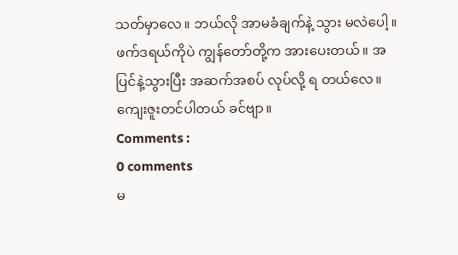သတ်မှာလေ။ ဘယ်လို အာမခံချက်နဲ့ သွား မလဲပေါ့။ ဖက်ဒရယ်ကိုပဲ ကျွန်တော်တို့က အားပေးတယ်။ အပြင်နဲ့သွားပြီး အဆက်အစပ် လုပ်လို့ ရ တယ်လေ။
ကျေးဇူးတင်ပါတယ် ခင်ဗျာ။
Comments :
0 comments
မ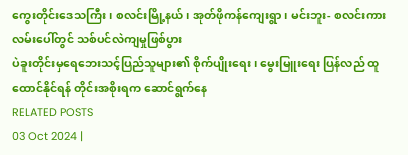ကွေးတိုင်းဒေသကြီး၊ စလင်းမြို့နယ်၊ အုတ်ဖိုကန်ကျေးရွာ၊ မင်းဘူး- စလင်းကားလမ်းပေါ်တွင် သစ်ပင်လဲကျမှုဖြစ်ပွား
ပဲခူးတိုင်းမှရေဘေးသင့်ပြည်သူများ၏ စိုက်ပျိုးရေး၊ မွေးမြူးရေး ပြန်လည် ထူထောင်နိုင်ရန် တိုင်းအစိုးရက ဆောင်ရွက်နေ
RELATED POSTS
03 Oct 2024 |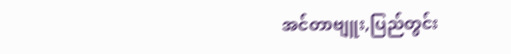အင်တာဗျူး,ပြည်တွင်း